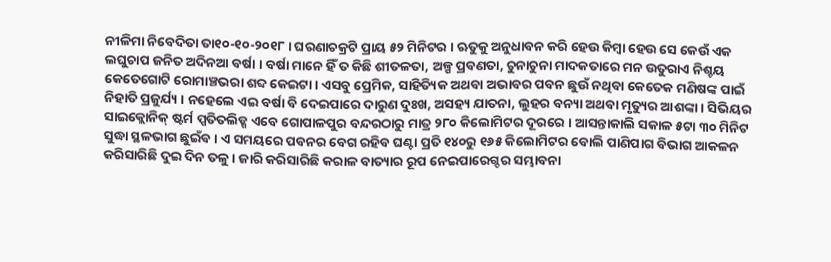ନୀଳିମା ନିବେଦିତା ତା୧୦-୧୦-୨୦୧୮ । ଘରଣାଚକ୍ରଟି ପ୍ରାୟ ୫୨ ମିନିଟର । ଋତୁକୁ ଅନୁଧାବନ କରି ହେଉ କିମ୍ବା ହେଉ ସେ କେଉଁ ଏକ ଲଘୁଚାପ ଜନିତ ଅଦିନଆ ବର୍ଷା । ବର୍ଷା ମାନେ ହିଁ ତ କିଛି ଶୀତଳତା, ଅଳ୍ପ ପ୍ରବଣତା, ଚୁନାଚୁନା ମାଦକତାରେ ମନ ଉତୁରାଏ ନିଶ୍ଚୟ କେତେଗୋଟି ରୋମାଞ୍ଚଭରା ଶବ୍ଦ କେଇଟା । ଏସବୁ ପ୍ରେମିକ, ସାହିତ୍ୟିକ ଅଥବା ଅଭାବର ପବନ ଛୁଉଁ ନଥିବା କେତେକ ମଣିଷଙ୍କ ପାଇଁ ନିହାତି ପ୍ରଜୁର୍ଯ୍ୟ । ନହେଲେ ଏଇ ବର୍ଷା ବି ଦେଇପାରେ ଦାରୁଣ ଦୁଃଖ, ଅସହ୍ୟ ଯାତନା, ଲୁହର ବନ୍ୟା ଅଥବା ମୃତ୍ୟୁର ଆଶଙ୍କା । ସିଭିୟର ସାଇକ୍ଲୋନିକ୍ ଷ୍ଟର୍ମ ପ୍ପତିତଲିଡ୍ଗ ଏବେ ଗୋପାଳପୁର ବନ୍ଦରଠାରୁ ମାତ୍ର ୨୮୦ କିଲୋମିଟର ଦୂରରେ । ଆସନ୍ତାକାଲି ସକାଳ ୫ଟା ୩୦ ମିନିଟ ସୁଦ୍ଧା ସ୍ଥଳଭାଗ ଛୁଇଁବ । ଏ ସମୟରେ ପବନର ବେଗ ରହିବ ଘଣ୍ଟା ପ୍ରତି ୧୪୦ରୁ ୧୬୫ କିଲୋମିଟର ବୋଲି ପାଣିପାଗ ବିଭାଗ ଆକଳନ କରିସାରିଛି ଦୁଇ ଦିନ ତଳୁ । ଜାରି କରିସାରିଛି କରାଳ ବାତ୍ୟାର ରୂପ ନେଇପାରେଗ୍ଦର ସମ୍ଭାବନା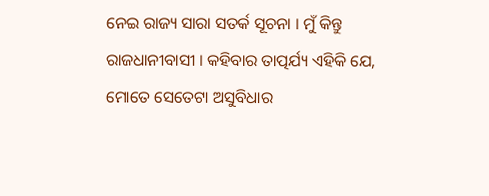ନେଇ ରାଜ୍ୟ ସାରା ସତର୍କ ସୂଚନା । ମୁଁ କିନ୍ତୁ ରାଜଧାନୀବାସୀ । କହିବାର ତାତ୍ପର୍ଯ୍ୟ ଏହିକି ଯେ, ମୋତେ ସେତେଟା ଅସୁବିଧାର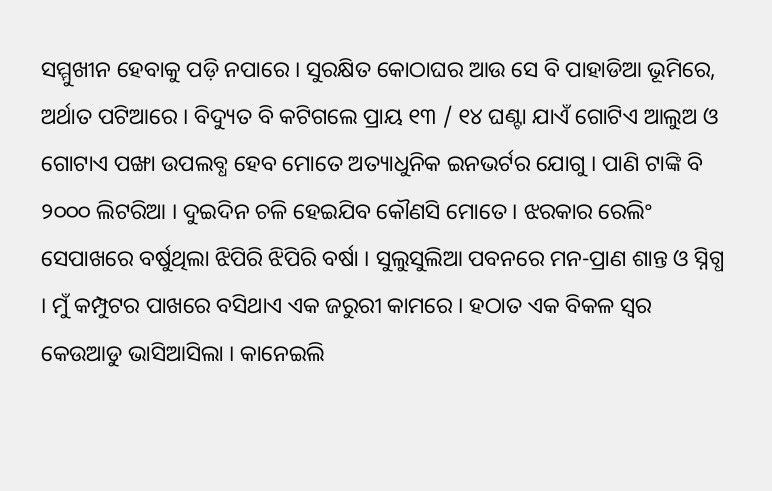ସମ୍ମୁଖୀନ ହେବାକୁ ପଡ଼ି ନପାରେ । ସୁରକ୍ଷିତ କୋଠାଘର ଆଉ ସେ ବି ପାହାଡିଆ ଭୂମିରେ, ଅର୍ଥାତ ପଟିଆରେ । ବିଦ୍ୟୁତ ବି କଟିଗଲେ ପ୍ରାୟ ୧୩ / ୧୪ ଘଣ୍ଟା ଯାଏଁ ଗୋଟିଏ ଆଲୁଅ ଓ ଗୋଟାଏ ପଙ୍ଖା ଉପଲବ୍ଧ ହେବ ମୋତେ ଅତ୍ୟାଧୁନିକ ଇନଭର୍ଟର ଯୋଗୁ । ପାଣି ଟାଙ୍କି ବି ୨୦୦୦ ଲିଟରିଆ । ଦୁଇଦିନ ଚଳି ହେଇଯିବ କୌଣସି ମୋତେ । ଝରକାର ରେଲିଂ ସେପାଖରେ ବର୍ଷୁଥିଲା ଝିପିରି ଝିପିରି ବର୍ଷା । ସୁଲୁସୁଲିଆ ପବନରେ ମନ-ପ୍ରାଣ ଶାନ୍ତ ଓ ସ୍ନିଗ୍ଧ । ମୁଁ କମ୍ପୁଟର ପାଖରେ ବସିଥାଏ ଏକ ଜରୁରୀ କାମରେ । ହଠାତ ଏକ ବିକଳ ସ୍ଵର କେଉଆଡୁ ଭାସିଆସିଲା । କାନେଇଲି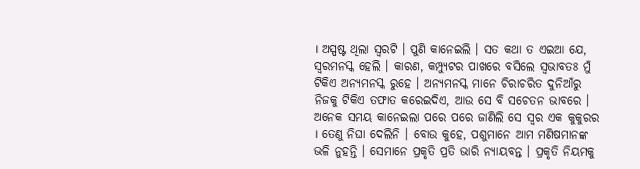। ଅସ୍ପଷ୍ଟ ଥିଲା ସ୍ଵରଟି । ପୁଣି କାନେଇଲି । ସତ କଥା ତ ଏଇଆ ଯେ, ସ୍ଵରମନସ୍କ ହେଲି । କାରଣ, କମ୍ପ୍ୟୁଟର ପାଖରେ ବସିଲେ ସ୍ଵଭାବତଃ ମୁଁ ଟିକିଏ ଅନ୍ୟମନସ୍କ ରୁହେ । ଅନ୍ୟମନସ୍କ ମାନେ ଚିରାଚରିତ ଦୁନିଆଁରୁ ନିଜକୁ ଟିକିଏ ତଫାତ କରେଇଦିଏ, ଆଉ ସେ ବି ସଚେତନ ଭାବରେ । ଅନେକ ସମୟ କାନେଇଲା ପରେ ପରେ ଜାଣିଲି ସେ ସ୍ଵର ଏକ କୁକୁରର । ତେଣୁ ନିଘା ଦେଲିନି । ବୋଉ କୁହେ, ପଶୁମାନେ ଆମ ମଣିଷମାନଙ୍କ ଭଳି ନୁହନ୍ତି । ସେମାନେ ପ୍ରକୃତି ପ୍ରତି ଭାରି ନ୍ୟାୟବନ୍ତ । ପ୍ରକୃତି ନିୟମକୁ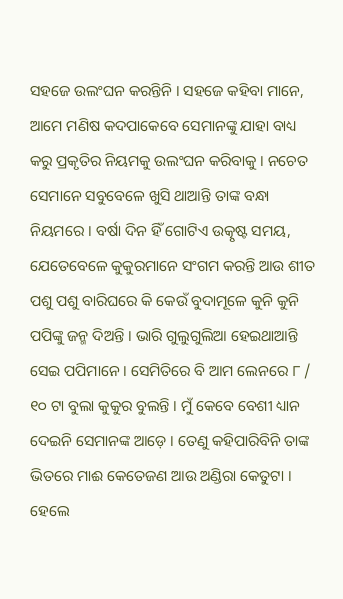ସହଜେ ଉଲଂଘନ କରନ୍ତିନି । ସହଜେ କହିବା ମାନେ, ଆମେ ମଣିଷ କଦପାକେବେ ସେମାନଙ୍କୁ ଯାହା ବାଧ୍ୟ କରୁ ପ୍ରକୃତିର ନିୟମକୁ ଉଲଂଘନ କରିବାକୁ । ନଚେତ ସେମାନେ ସବୁବେଳେ ଖୁସି ଥାଆନ୍ତି ତାଙ୍କ ବନ୍ଧା ନିୟମରେ । ବର୍ଷା ଦିନ ହିଁ ଗୋଟିଏ ଉତ୍କୃଷ୍ଟ ସମୟ, ଯେତେବେଳେ କୁକୁରମାନେ ସଂଗମ କରନ୍ତି ଆଉ ଶୀତ ପଶୁ ପଶୁ ବାରିଘରେ କି କେଉଁ ବୁଦାମୂଳେ କୁନି କୁନି ପପିଙ୍କୁ ଜନ୍ମ ଦିଅନ୍ତି । ଭାରି ଗୁଲୁଗୁଲିଆ ହେଇଥାଆନ୍ତି ସେଇ ପପିମାନେ । ସେମିତିରେ ବି ଆମ ଲେନରେ ୮ / ୧୦ ଟା ବୁଲା କୁକୁର ବୁଲନ୍ତି । ମୁଁ କେବେ ବେଶୀ ଧ୍ୟାନ ଦେଇନି ସେମାନଙ୍କ ଆଡ଼େ । ତେଣୁ କହିପାରିବିନି ତାଙ୍କ ଭିତରେ ମାଈ କେତେଜଣ ଆଉ ଅଣ୍ଡିରା କେତୁଟା । ହେଲେ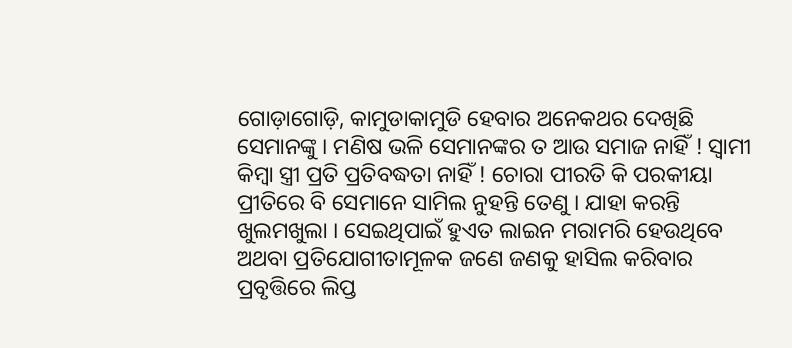ଗୋଡ଼ାଗୋଡ଼ି, କାମୁଡାକାମୁଡି ହେବାର ଅନେକଥର ଦେଖିଛି ସେମାନଙ୍କୁ । ମଣିଷ ଭଳି ସେମାନଙ୍କର ତ ଆଉ ସମାଜ ନାହିଁ ! ସ୍ଵାମୀ କିମ୍ବା ସ୍ତ୍ରୀ ପ୍ରତି ପ୍ରତିବଦ୍ଧତା ନାହିଁ ! ଚୋରା ପୀରତି କି ପରକୀୟା ପ୍ରୀତିରେ ବି ସେମାନେ ସାମିଲ ନୁହନ୍ତି ତେଣୁ । ଯାହା କରନ୍ତି ଖୁଲମଖୁଲା । ସେଇଥିପାଇଁ ହୁଏତ ଲାଇନ ମରାମରି ହେଉଥିବେ ଅଥବା ପ୍ରତିଯୋଗୀତାମୂଳକ ଜଣେ ଜଣକୁ ହାସିଲ କରିବାର ପ୍ରବୃତ୍ତିରେ ଲିପ୍ତ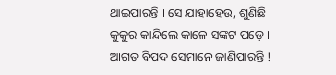ଥାଇପାରନ୍ତି । ସେ ଯାହାହେଉ, ଶୁଣିଛି କୁକୁର କାନ୍ଦିଲେ କାଳେ ସଙ୍କଟ ପଡ଼େ । ଆଗତ ବିପଦ ସେମାନେ ଜାଣିପାରନ୍ତି !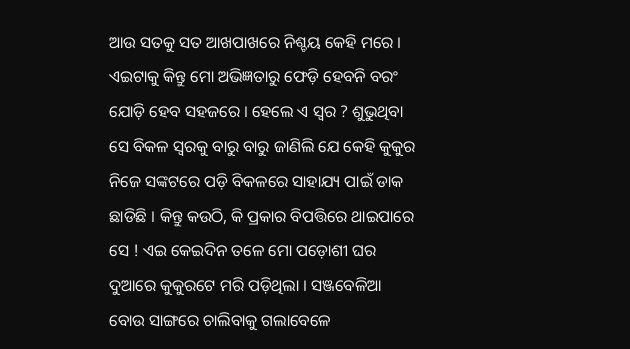ଆଉ ସତକୁ ସତ ଆଖପାଖରେ ନିଶ୍ଚୟ କେହି ମରେ । ଏଇଟାକୁ କିନ୍ତୁ ମୋ ଅଭିଜ୍ଞତାରୁ ଫେଡ଼ି ହେବନି ବରଂ ଯୋଡ଼ି ହେବ ସହଜରେ । ହେଲେ ଏ ସ୍ଵର ? ଶୁଭୁଥିବା ସେ ବିକଳ ସ୍ଵରକୁ ବାରୁ ବାରୁ ଜାଣିଲି ଯେ କେହି କୁକୁର ନିଜେ ସଙ୍କଟରେ ପଡ଼ି ବିକଳରେ ସାହାଯ୍ୟ ପାଇଁ ଡାକ ଛାଡିଛି । କିନ୍ତୁ କଉଠି, କି ପ୍ରକାର ବିପତ୍ତିରେ ଥାଇପାରେ ସେ ! ଏଇ କେଇଦିନ ତଳେ ମୋ ପଡ଼ୋଶୀ ଘର ଦୁଆରେ କୁକୁରଟେ ମରି ପଡ଼ିଥିଲା । ସଞ୍ଜବେଳିଆ ବୋଉ ସାଙ୍ଗରେ ଚାଲିବାକୁ ଗଲାବେଳେ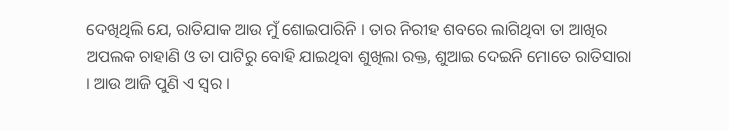ଦେଖିଥିଲି ଯେ, ରାତିଯାକ ଆଉ ମୁଁ ଶୋଇପାରିନି । ତାର ନିରୀହ ଶବରେ ଲାଗିଥିବା ତା ଆଖିର ଅପଲକ ଚାହାଣି ଓ ତା ପାଟିରୁ ବୋହି ଯାଇଥିବା ଶୁଖିଲା ରକ୍ତ, ଶୁଆଇ ଦେଇନି ମୋତେ ରାତିସାରା । ଆଉ ଆଜି ପୁଣି ଏ ସ୍ଵର ।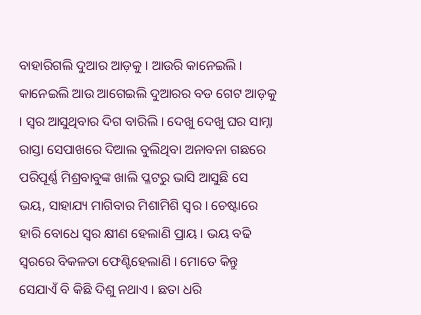ବାହାରିଗଲି ଦୁଆର ଆଡ଼କୁ । ଆଉରି କାନେଇଲି । କାନେଇଲି ଆଉ ଆଗେଇଲି ଦୁଆରର ବଡ ଗେଟ ଆଡ଼କୁ । ସ୍ଵର ଆସୁଥିବାର ଦିଗ ବାରିଲି । ଦେଖୁ ଦେଖୁ ଘର ସାମ୍ନା ରାସ୍ତା ସେପାଖରେ ଦିଆଲ ବୁଲିଥିବା ଅନାବନା ଗଛରେ ପରିପୂର୍ଣ୍ଣ ମିଶ୍ରବାବୁଙ୍କ ଖାଲି ପ୍ଳଟରୁ ଭାସି ଆସୁଛି ସେ ଭୟ, ସାହାଯ୍ୟ ମାଗିବାର ମିଶାମିଶି ସ୍ଵର । ଚେଷ୍ଟାରେ ହାରି ବୋଧେ ସ୍ଵର କ୍ଷୀଣ ହେଲାଣି ପ୍ରାୟ । ଭୟ ବଢି ସ୍ଵରରେ ବିକଳତା ଫେଣ୍ଟିହେଲାଣି । ମୋତେ କିନ୍ତୁ ସେଯାଏଁ ବି କିଛି ଦିଶୁ ନଥାଏ । ଛତା ଧରି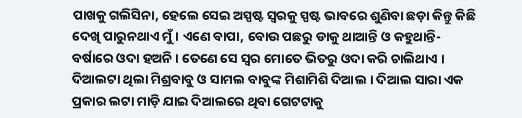ପାଖକୁ ଗଲିସିନା, ହେଲେ ସେଇ ଅସ୍ପଷ୍ଟ ସ୍ଵରକୁ ସ୍ପଷ୍ଟ ଭାବରେ ଶୁଣିବା ଛଡ଼ା କିନ୍ତୁ କିଛି ଦେଖି ପାରୁନଥାଏ ମୁଁ । ଏଣେ ବାପା, ବୋଉ ପଛରୁ ଡାକୁ ଥାଆନ୍ତି ଓ କହୁଥାନ୍ତି- ବର୍ଷାରେ ଓଦା ହଅନି । ତେଣେ ସେ ସ୍ଵର ମୋତେ ଭିତରୁ ଓଦା କରି ଚାଲିଥାଏ । ଦିଆଲଟା ଥିଲା ମିଶ୍ରବାବୁ ଓ ସାମଲ ବାବୁଙ୍କ ମିଶାମିଶି ଦିଆଲ । ଦିଆଲ ସାରା ଏକ ପ୍ରକାର ଲଟା ମାଡ଼ି ଯାଇ ଦିଆଲରେ ଥିବା ଗେଟଟାକୁ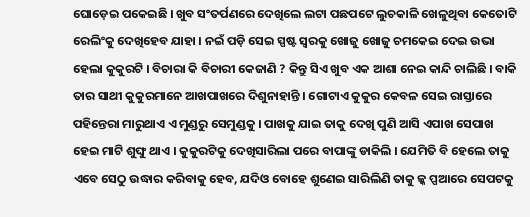ଘୋଡ଼େଇ ପକେଇଛି । ଖୁବ ସଂତର୍ପଣରେ ଦେଖିଲେ ଲଟା ପଛପଟେ ଲୁଚକାଳି ଖେଳୁଥିବା କେତୋଟି ରେଲିଂକୁ ଦେଖିହେବ ଯାହା । ନଇଁ ପଡ଼ି ସେଇ ସ୍ପଷ୍ଟ ସ୍ଵରକୁ ଖୋଜୁ ଖୋଜୁ ଚମକେଇ ଦେଇ ଉଭା ହେଲା କୁକୁରଟି । ବିଚାରା କି ବିଚାରୀ କେଜାଣି ? କିନ୍ତୁ ସିଏ ଖୁବ ଏକ ଆଶା ନେଇ କାନ୍ଦି ଚାଲିଛି । ବାକି ତାର ସାଥୀ କୁକୁରମାନେ ଆଖପାଖରେ ଦିଶୁନାହାନ୍ତି । ଗୋଟାଏ କୁକୁର କେବଳ ସେଇ ରାସ୍ତାରେ ପହିନ୍ତେରା ମାରୁଥାଏ ଏ ମୁଣ୍ଡରୁ ସେମୁଣ୍ଡକୁ । ପାଖକୁ ଯାଇ ତାକୁ ଦେଖି ପୁଣି ଆସି ଏପାଖ ସେପାଖ ହେଇ ମାଟି ଶୁଙ୍ଘୁ ଥାଏ । କୁକୁରଟିକୁ ଦେଖିସାରିଲା ପରେ ବାପାଙ୍କୁ ଡାକିଲି । ଯେମିତି ବି ହେଲେ ତାକୁ ଏବେ ସେଠୁ ଉଦ୍ଧାର କରିବାକୁ ହେବ, ଯଦିଓ ବୋହେ ଶୁଣେଇ ସାରିଲିଣି ତାକୁ ଳ୍କ ପ୍ପଆରେ ସେପଟକୁ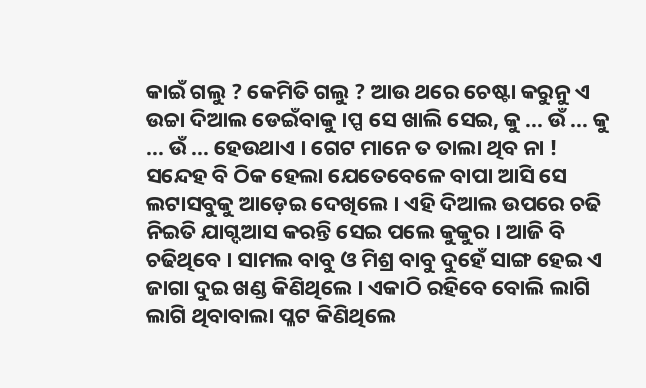କାଇଁ ଗଲୁ ? କେମିତି ଗଲୁ ? ଆଉ ଥରେ ଚେଷ୍ଟା କରୁନୁ ଏ ଉଚ୍ଚା ଦିଆଲ ଡେଇଁବାକୁ ।ପ୍ପ ସେ ଖାଲି ସେଇ, କୁ ... ଉଁ ... କୁ ... ଉଁ ... ହେଉଥାଏ । ଗେଟ ମାନେ ତ ତାଲା ଥିବ ନା ! ସନ୍ଦେହ ବି ଠିକ ହେଲା ଯେତେବେଳେ ବାପା ଆସି ସେ ଲଟାସବୁକୁ ଆଡ଼େଇ ଦେଖିଲେ । ଏହି ଦିଆଲ ଉପରେ ଚଢି ନିଇତି ଯାଗ୍ଦଆସ କରନ୍ତି ସେଇ ପଲେ କୁକୁର । ଆଜି ବି ଚଢିଥିବେ । ସାମଲ ବାବୁ ଓ ମିଶ୍ର ବାବୁ ଦୁହେଁ ସାଙ୍ଗ ହେଇ ଏ ଜାଗା ଦୁଇ ଖଣ୍ଡ କିଣିଥିଲେ । ଏକାଠି ରହିବେ ବୋଲି ଲାଗି ଲାଗି ଥିବାବାଲା ପ୍ଳଟ କିଣିଥିଲେ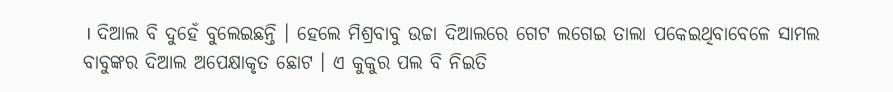। ଦିଆଲ ବି ଦୁହେଁ ବୁଲେଇଛନ୍ତି । ହେଲେ ମିଶ୍ରବାବୁ ଉଚ୍ଚା ଦିଆଲରେ ଗେଟ ଲଗେଇ ତାଲା ପକେଇଥିବାବେଳେ ସାମଲ ବାବୁଙ୍କର ଦିଆଲ ଅପେକ୍ଷାକୃତ ଛୋଟ । ଏ କୁକୁର ପଲ ବି ନିଇତି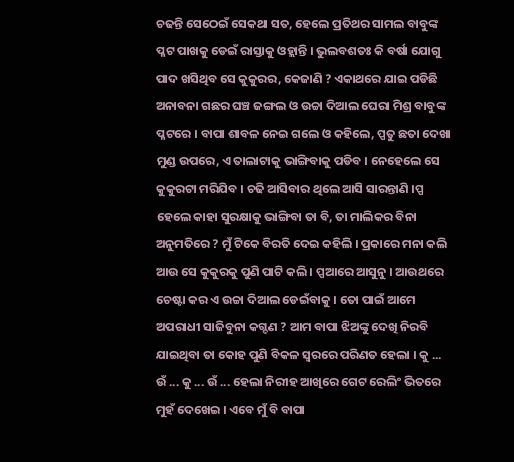ଚଢନ୍ତି ସେଠେଇଁ ସେକଥା ସତ, ହେଲେ ପ୍ରତିଥର ସାମଲ ବାବୁଙ୍କ ପ୍ଳଟ ପାଖକୁ ଡେଇଁ ରାସ୍ତାକୁ ଓହ୍ଲାନ୍ତି । ଭୁଲବଶତଃ କି ବର୍ଷା ଯୋଗୁ ପାଦ ଖସିଥିବ ସେ କୁକୁରର, କେଜାଣି ? ଏକାଥରେ ଯାଇ ପଡିଛି ଅନାବନା ଗଛର ଘଞ୍ଚ ଜଙ୍ଗଲ ଓ ଉଚ୍ଚା ଦିଆଲ ଘେରା ମିଶ୍ର ବାବୁଙ୍କ ପ୍ଳଟରେ । ବାପା ଶାବଳ ନେଇ ଗଲେ ଓ କହିଲେ, ପ୍ପତୁ ଛତା ଦେଖା ମୁଣ୍ଡ ଉପରେ, ଏ ତାଲାଟାକୁ ଭାଙ୍ଗିବାକୁ ପଡିବ । ନେହେଲେ ସେ କୁକୁରଟା ମରିଯିବ । ଚଢି ଆସିବାର ଥିଲେ ଆସି ସାରନ୍ତାଣି ।ପ୍ପ ହେଲେ କାହା ସୁରକ୍ଷାକୁ ଭାଙ୍ଗିବା ତା ବି, ତା ମାଲିକର ବିନା ଅନୁମତିରେ ? ମୁଁ ଟିକେ ବିରତି ଦେଇ କହିଲି । ପ୍ରକାରେ ମନା କଲି ଆଉ ସେ କୁକୁରକୁ ପୁଣି ପାଟି କଲି । ପ୍ପଆରେ ଆସୁନୁ । ଆଉଥରେ ଚେଷ୍ଟା କର ଏ ଉଚ୍ଚା ଦିଆଲ ଡେଇଁବାକୁ । ତୋ ପାଇଁ ଆମେ ଅପରାଧୀ ସାଜିବୁନା କଗ୍ଦଣ ? ଆମ ବାପା ଝିଅଙ୍କୁ ଦେଖି ନିରବି ଯାଇଥିବା ତା କୋହ ପୁଣି ବିକଳ ସ୍ଵରରେ ପରିଣତ ହେଲା । କୁ ... ଉଁ ... କୁ ... ଉଁ ... ହେଲା ନିରୀହ ଆଖିରେ ଗେଟ ରେଲିଂ ଭିତରେ ମୁହଁ ଦେଖେଇ । ଏବେ ମୁଁ ବି ବାପା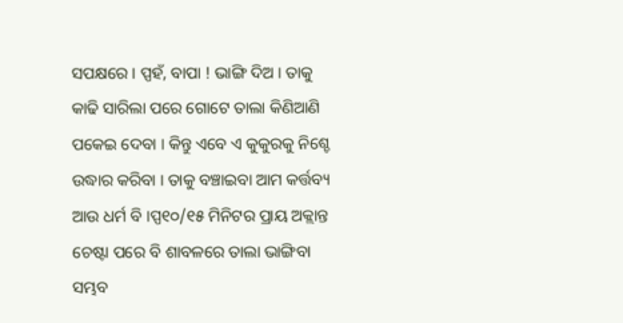ସପକ୍ଷରେ । ପ୍ପହଁ, ବାପା ! ଭାଙ୍ଗି ଦିଅ । ତାକୁ କାଢି ସାରିଲା ପରେ ଗୋଟେ ତାଲା କିଣିଆଣି ପକେଇ ଦେବା । କିନ୍ତୁ ଏବେ ଏ କୁକୁରକୁ ନିଶ୍ଚେ ଉଦ୍ଧାର କରିବା । ତାକୁ ବଞ୍ଚାଇବା ଆମ କର୍ତ୍ତବ୍ୟ ଆଉ ଧର୍ମ ବି ।ପ୍ପ୧୦/୧୫ ମିନିଟର ପ୍ରାୟ ଅକ୍ଲାନ୍ତ ଚେଷ୍ଟା ପରେ ବି ଶାବଳରେ ତାଲା ଭାଙ୍ଗିବା ସମ୍ଭବ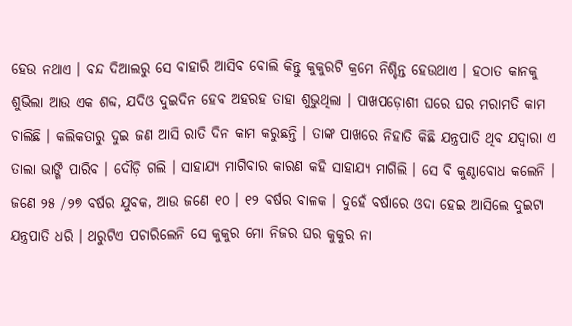ହେଉ ନଥାଏ । ବନ୍ଦ ଦିଆଲରୁ ସେ ବାହାରି ଆସିବ ବୋଲି କିନ୍ତୁ କୁକୁରଟି କ୍ରମେ ନିଶ୍ଚିନ୍ତ ହେଉଥାଏ । ହଠାତ କାନକୁ ଶୁଭିଲା ଆଉ ଏକ ଶବ୍ଦ, ଯଦିଓ ଦୁଇଦିନ ହେବ ଅହରହ ତାହା ଶୁଭୁଥିଲା । ପାଖପଡ଼ୋଶୀ ଘରେ ଘର ମରାମତି କାମ ଚାଲିଛି । କଲିକତାରୁ ଦୁଇ ଜଣ ଆସି ରାତି ଦିନ କାମ କରୁଛନ୍ତି । ତାଙ୍କ ପାଖରେ ନିହାତି କିଛି ଯନ୍ତ୍ରପାତି ଥିବ ଯଦ୍ୱାରା ଏ ତାଲା ଭାଙ୍ଗି ପାରିବ । ଦୌଡ଼ି ଗଲି । ସାହାଯ୍ୟ ମାଗିବାର କାରଣ କହି ସାହାଯ୍ୟ ମାଗିଲି । ସେ ବି କୁଣ୍ଠାବୋଧ କଲେନି । ଜଣେ ୨୫ /୨୭ ବର୍ଷର ଯୁବକ, ଆଉ ଜଣେ ୧୦ । ୧୨ ବର୍ଷର ବାଳକ । ଦୁହେଁ ବର୍ଷାରେ ଓଦା ହେଇ ଆସିଲେ ଦୁଇଟା ଯନ୍ତ୍ରପାତି ଧରି । ଥରୁଟିଏ ପଚାରିଲେନି ସେ କୁକୁର ମୋ ନିଜର ଘର କୁକୁର ନା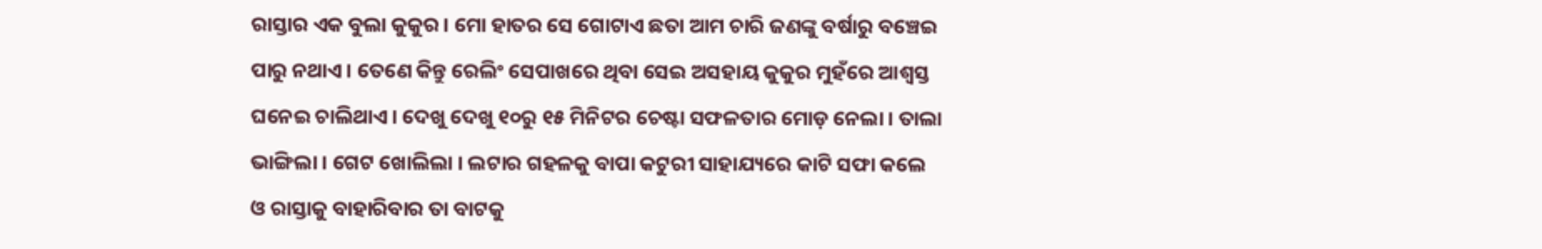ରାସ୍ତାର ଏକ ବୁଲା କୁକୁର । ମୋ ହାତର ସେ ଗୋଟାଏ ଛତା ଆମ ଚାରି ଜଣଙ୍କୁ ବର୍ଷାରୁ ବଞ୍ଚେଇ ପାରୁ ନଥାଏ । ତେଣେ କିନ୍ତୁ ରେଲିଂ ସେପାଖରେ ଥିବା ସେଇ ଅସହାୟ କୁକୁର ମୁହଁରେ ଆଶ୍ଵସ୍ତ ଘନେଇ ଚାଲିଥାଏ । ଦେଖୁ ଦେଖୁ ୧୦ରୁ ୧୫ ମିନିଟର ଚେଷ୍ଟା ସଫଳତାର ମୋଡ଼ ନେଲା । ତାଲା ଭାଙ୍ଗିଲା । ଗେଟ ଖୋଲିଲା । ଲଟାର ଗହଳକୁ ବାପା କଟୁରୀ ସାହାଯ୍ୟରେ କାଟି ସଫା କଲେ ଓ ରାସ୍ତାକୁ ବାହାରିବାର ତା ବାଟକୁ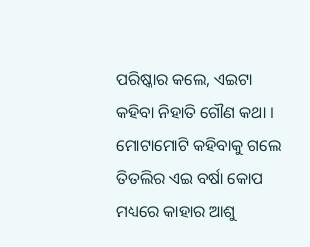ପରିଷ୍କାର କଲେ, ଏଇଟା କହିବା ନିହାତି ଗୌଣ କଥା । ମୋଟାମୋଟି କହିବାକୁ ଗଲେ ତିତଲିର ଏଇ ବର୍ଷା କୋପ ମଧ୍ୟରେ କାହାର ଆଶୁ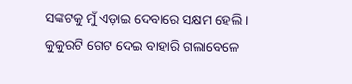ସଙ୍କଟକୁ ମୁଁ ଏଡ଼ାଇ ଦେବାରେ ସକ୍ଷମ ହେଲି । କୁକୁରଟି ଗେଟ ଦେଇ ବାହାରି ଗଲାବେଳେ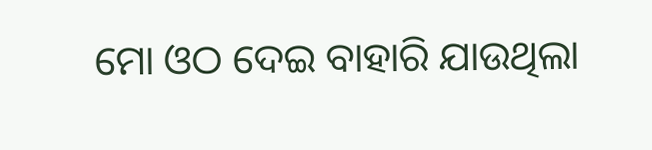ମୋ ଓଠ ଦେଇ ବାହାରି ଯାଉଥିଲା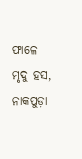ଫାଳେ ମୃଦୁ ହସ, ନାକପୁଡ଼ା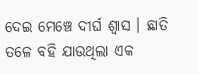ଦେଇ ମେଞ୍ଚେ ଦୀର୍ଘ ଶ୍ଵାସ । ଛାତି ତଳେ ବହି ଯାଉଥିଲା ଏକ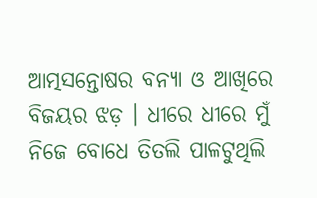ଆତ୍ମସନ୍ତୋଷର ବନ୍ୟା ଓ ଆଖିରେ ବିଜୟର ଝଡ଼ । ଧୀରେ ଧୀରେ ମୁଁ ନିଜେ ବୋଧେ ତିତଲି ପାଳଟୁଥିଲି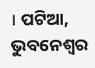। ପଟିଆ, ଭୁବନେଶ୍ଵର